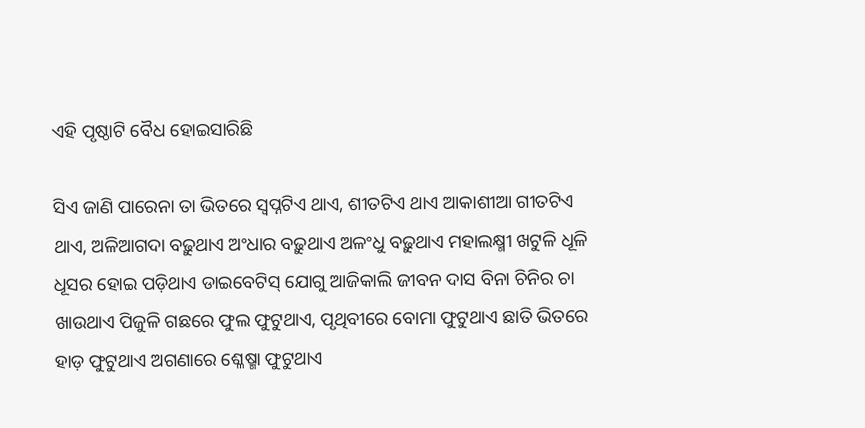ଏହି ପୃଷ୍ଠାଟି ବୈଧ ହୋଇସାରିଛି

ସିଏ ଜାଣି ପାରେନା ତା ଭିତରେ ସ୍ୱପ୍ନଟିଏ ଥାଏ, ଶୀତଟିଏ ଥାଏ ଆକାଶୀଆ ଗୀତଟିଏ ଥାଏ, ଅଳିଆଗଦା ବଢ଼ୁଥାଏ ଅଂଧାର ବଢ଼ୁଥାଏ ଅଳଂଧୁ ବଢ଼ୁଥାଏ ମହାଲକ୍ଷ୍ମୀ ଖଟୁଳି ଧୂଳି ଧୂସର ହୋଇ ପଡ଼ିଥାଏ ଡାଇବେଟିସ୍ ଯୋଗୁ ଆଜିକାଲି ଜୀବନ ଦାସ ବିନା ଚିନିର ଚା ଖାଉଥାଏ ପିଜୁଳି ଗଛରେ ଫୁଲ ଫୁଟୁଥାଏ, ପୃଥିବୀରେ ବୋମା ଫୁଟୁଥାଏ ଛାତି ଭିତରେ ହାଡ଼ ଫୁଟୁଥାଏ ଅଗଣାରେ ଶ୍ଳେଷ୍ମା ଫୁଟୁଥାଏ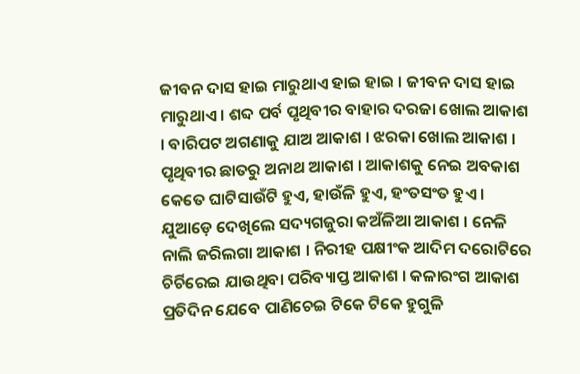ଜୀବନ ଦାସ ହାଇ ମାରୁଥାଏ ହାଇ ହାଇ । ଜୀବନ ଦାସ ହାଇ ମାରୁଥାଏ । ଶବ୍ଦ ପର୍ବ ପୃଥିବୀର ବାହାର ଦରଜା ଖୋଲ ଆକାଶ । ବାରିପଟ ଅଗଣାକୁ ଯାଅ ଆକାଶ । ଝରକା ଖୋଲ ଆକାଶ । ପୃଥିବୀର ଛାତରୁ ଅନାଥ ଆକାଶ । ଆକାଶକୁ ନେଇ ଅବକାଶ କେତେ ଘାଟିସାଉଁଟି ହୁଏ, ହାଉଁଳି ହୁଏ, ହଂତସଂତ ହୁଏ । ଯୁଆଡ଼େ ଦେଖିଲେ ସଦ୍ୟଗଜୁରା କଅଁଳିଆ ଆକାଶ । ନେଳି ନାଲି ଜରିଲଗା ଆକାଶ । ନିରୀହ ପକ୍ଷୀଂକ ଆଦିମ ଦରୋଟିରେ ଚିର୍ଚିରେଇ ଯାଉଥିବା ପରିବ୍ୟାପ୍ତ ଆକାଶ । କଳାରଂଗ ଆକାଶ ପ୍ରତିଦିନ ଯେବେ ପାଣିଚେଇ ଟିକେ ଟିକେ ହୁଗୁଳି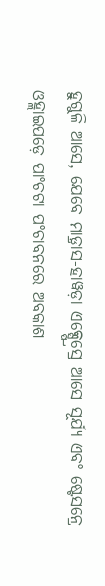ହୁଗୁଳି ଆସେ, ଯେବେ ମାଡ଼୍ରାସ-ହାୱଡ଼ା ଏକ୍ସ୍ପ୍ରେସ୍ରେ ଆସେ ସୂର୍ଯ୍ୟ ଏବଂ ଷ୍ଟେସନ୍ରେ ଓହ୍ଲାଇପଡ଼େ ପାଂଚଟା ପଂଚାବନରେ ଅବକାଶ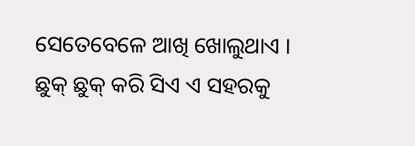ସେତେବେଳେ ଆଖି ଖୋଲୁଥାଏ । ଛୁକ୍ ଛୁକ୍ କରି ସିଏ ଏ ସହରକୁ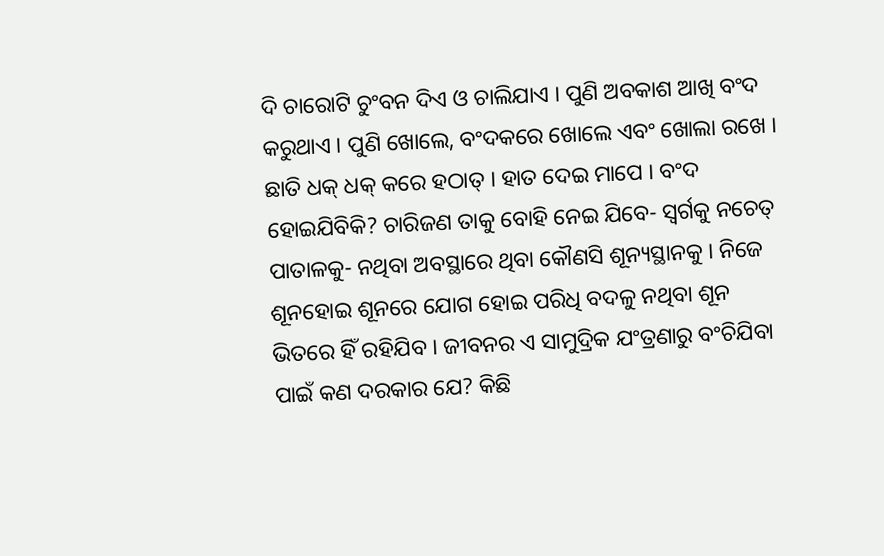ଦି ଚାରୋଟି ଚୁଂବନ ଦିଏ ଓ ଚାଲିଯାଏ । ପୁଣି ଅବକାଶ ଆଖି ବଂଦ କରୁଥାଏ । ପୁଣି ଖୋଲେ, ବଂଦକରେ ଖୋଲେ ଏବଂ ଖୋଲା ରଖେ । ଛାତି ଧକ୍ ଧକ୍ କରେ ହଠାତ୍ । ହାତ ଦେଇ ମାପେ । ବଂଦ ହୋଇଯିବିକି? ଚାରିଜଣ ତାକୁ ବୋହି ନେଇ ଯିବେ- ସ୍ୱର୍ଗକୁ ନଚେତ୍ ପାତାଳକୁ- ନଥିବା ଅବସ୍ଥାରେ ଥିବା କୌଣସି ଶୂନ୍ୟସ୍ଥାନକୁ । ନିଜେ ଶୂନହୋଇ ଶୂନରେ ଯୋଗ ହୋଇ ପରିଧି ବଦଳୁ ନଥିବା ଶୂନ ଭିତରେ ହିଁ ରହିଯିବ । ଜୀବନର ଏ ସାମୁଦ୍ରିକ ଯଂତ୍ରଣାରୁ ବଂଚିଯିବା ପାଇଁ କଣ ଦରକାର ଯେ? କିଛି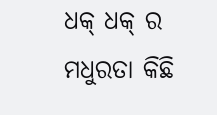ଧକ୍ ଧକ୍ ର ମଧୁରତା କିଛି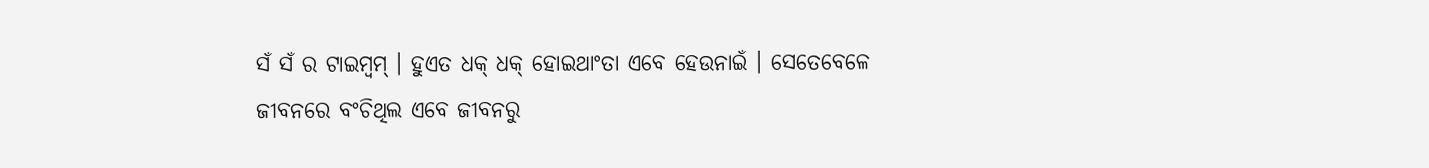ସଁ ସଁ ର ଟାଇମ୍ବମ୍ । ହୁଏତ ଧକ୍ ଧକ୍ ହୋଇଥାଂତା ଏବେ ହେଉନାଇଁ । ସେତେବେଳେ ଜୀବନରେ ବଂଚିଥିଲ ଏବେ ଜୀବନରୁ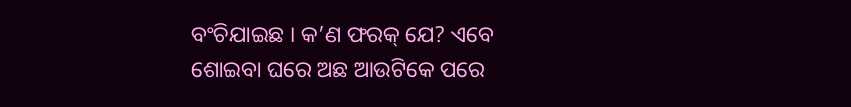ବଂଚିଯାଇଛ । କ’ଣ ଫରକ୍ ଯେ? ଏବେ ଶୋଇବା ଘରେ ଅଛ ଆଉଟିକେ ପରେ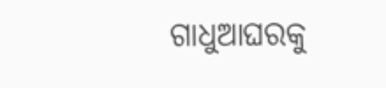ଗାଧୁଆଘରକୁ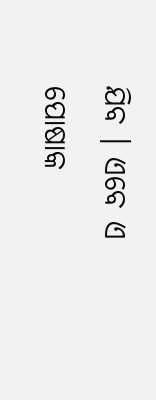ଯିବ । ଏବେ ଏ ପୋଷାକ